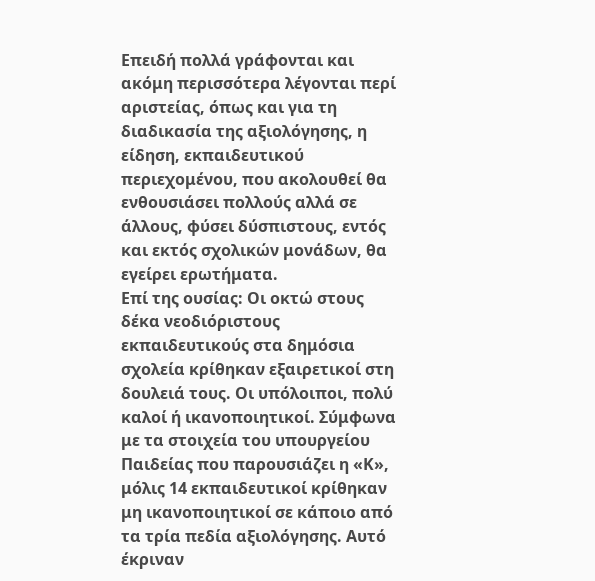Επειδή πολλά γράφονται και ακόμη περισσότερα λέγονται περί αριστείας, όπως και για τη διαδικασία της αξιολόγησης, η είδηση, εκπαιδευτικού περιεχομένου, που ακολουθεί θα ενθουσιάσει πολλούς αλλά σε άλλους, φύσει δύσπιστους, εντός και εκτός σχολικών μονάδων, θα εγείρει ερωτήματα.
Επί της ουσίας: Οι οκτώ στους δέκα νεοδιόριστους εκπαιδευτικούς στα δημόσια σχολεία κρίθηκαν εξαιρετικοί στη δουλειά τους. Οι υπόλοιποι, πολύ καλοί ή ικανοποιητικοί. Σύμφωνα με τα στοιχεία του υπουργείου Παιδείας που παρουσιάζει η «Κ», μόλις 14 εκπαιδευτικοί κρίθηκαν μη ικανοποιητικοί σε κάποιο από τα τρία πεδία αξιολόγησης. Αυτό έκριναν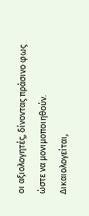οι αξιολογητές, δίνοντας πράσινο φως ώστε να μονιμοποιηθούν. Δικαιολογείται,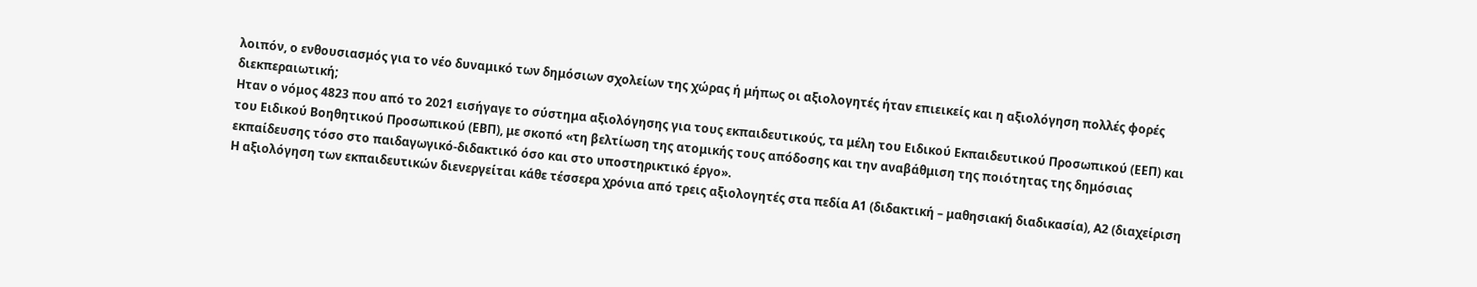λοιπόν, ο ενθουσιασμός για το νέο δυναμικό των δημόσιων σχολείων της χώρας ή μήπως οι αξιολογητές ήταν επιεικείς και η αξιολόγηση πολλές φορές διεκπεραιωτική;
Ηταν ο νόμος 4823 που από το 2021 εισήγαγε το σύστημα αξιολόγησης για τους εκπαιδευτικούς, τα μέλη του Ειδικού Εκπαιδευτικού Προσωπικού (ΕΕΠ) και του Ειδικού Βοηθητικού Προσωπικού (ΕΒΠ), με σκοπό «τη βελτίωση της ατομικής τους απόδοσης και την αναβάθμιση της ποιότητας της δημόσιας εκπαίδευσης τόσο στο παιδαγωγικό-διδακτικό όσο και στο υποστηρικτικό έργο».
Η αξιολόγηση των εκπαιδευτικών διενεργείται κάθε τέσσερα χρόνια από τρεις αξιολογητές στα πεδία Α1 (διδακτική – μαθησιακή διαδικασία), Α2 (διαχείριση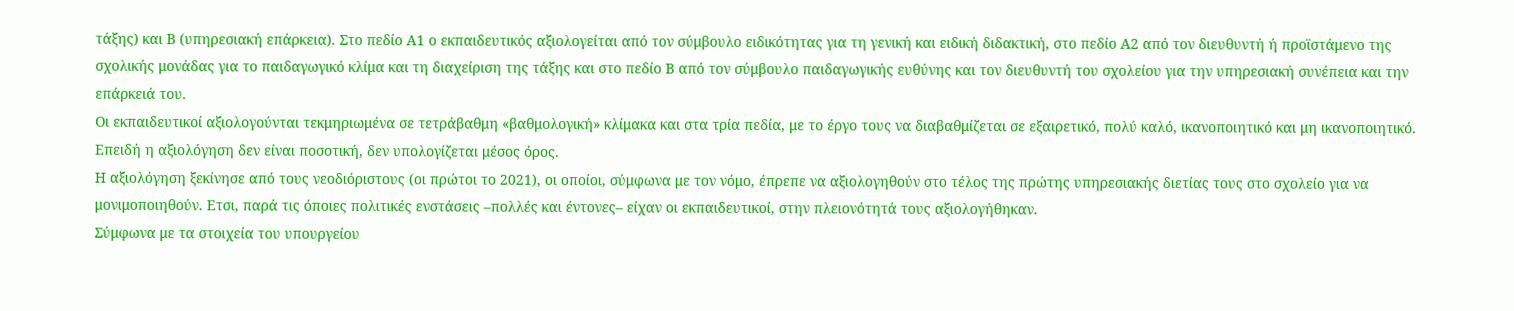τάξης) και Β (υπηρεσιακή επάρκεια). Στο πεδίο Α1 ο εκπαιδευτικός αξιολογείται από τον σύμβουλο ειδικότητας για τη γενική και ειδική διδακτική, στο πεδίο Α2 από τον διευθυντή ή προϊστάμενο της σχολικής μονάδας για το παιδαγωγικό κλίμα και τη διαχείριση της τάξης και στο πεδίο Β από τον σύμβουλο παιδαγωγικής ευθύνης και τον διευθυντή του σχολείου για την υπηρεσιακή συνέπεια και την επάρκειά του.
Οι εκπαιδευτικοί αξιολογούνται τεκμηριωμένα σε τετράβαθμη «βαθμολογική» κλίμακα και στα τρία πεδία, με το έργο τους να διαβαθμίζεται σε εξαιρετικό, πολύ καλό, ικανοποιητικό και μη ικανοποιητικό. Επειδή η αξιολόγηση δεν είναι ποσοτική, δεν υπολογίζεται μέσος όρος.
Η αξιολόγηση ξεκίνησε από τους νεοδιόριστους (οι πρώτοι το 2021), οι οποίοι, σύμφωνα με τον νόμο, έπρεπε να αξιολογηθούν στο τέλος της πρώτης υπηρεσιακής διετίας τους στο σχολείο για να μονιμοποιηθούν. Ετσι, παρά τις όποιες πολιτικές ενστάσεις –πολλές και έντονες– είχαν οι εκπαιδευτικοί, στην πλειονότητά τους αξιολογήθηκαν.
Σύμφωνα με τα στοιχεία του υπουργείου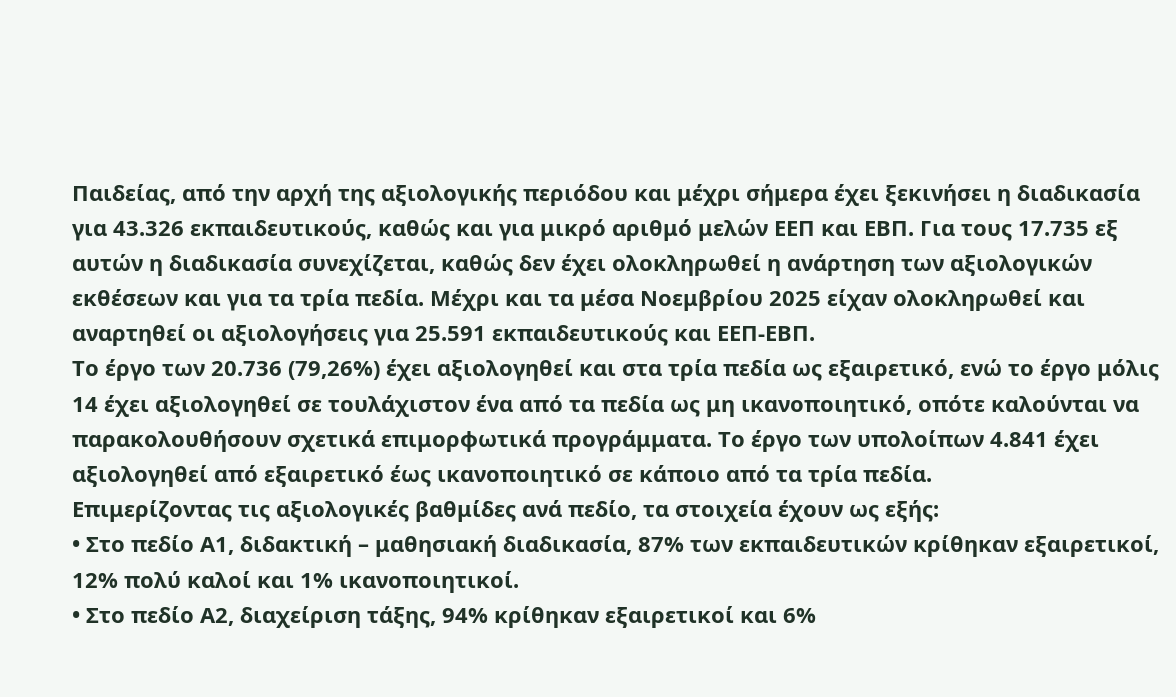Παιδείας, από την αρχή της αξιολογικής περιόδου και μέχρι σήμερα έχει ξεκινήσει η διαδικασία για 43.326 εκπαιδευτικούς, καθώς και για μικρό αριθμό μελών ΕΕΠ και ΕΒΠ. Για τους 17.735 εξ αυτών η διαδικασία συνεχίζεται, καθώς δεν έχει ολοκληρωθεί η ανάρτηση των αξιολογικών εκθέσεων και για τα τρία πεδία. Μέχρι και τα μέσα Νοεμβρίου 2025 είχαν ολοκληρωθεί και αναρτηθεί οι αξιολογήσεις για 25.591 εκπαιδευτικούς και ΕΕΠ-ΕΒΠ.
Το έργο των 20.736 (79,26%) έχει αξιολογηθεί και στα τρία πεδία ως εξαιρετικό, ενώ το έργο μόλις 14 έχει αξιολογηθεί σε τουλάχιστον ένα από τα πεδία ως μη ικανοποιητικό, οπότε καλούνται να παρακολουθήσουν σχετικά επιμορφωτικά προγράμματα. Το έργο των υπολοίπων 4.841 έχει αξιολογηθεί από εξαιρετικό έως ικανοποιητικό σε κάποιο από τα τρία πεδία.
Επιμερίζοντας τις αξιολογικές βαθμίδες ανά πεδίο, τα στοιχεία έχουν ως εξής:
• Στο πεδίο Α1, διδακτική – μαθησιακή διαδικασία, 87% των εκπαιδευτικών κρίθηκαν εξαιρετικοί, 12% πολύ καλοί και 1% ικανοποιητικοί.
• Στο πεδίο Α2, διαχείριση τάξης, 94% κρίθηκαν εξαιρετικοί και 6%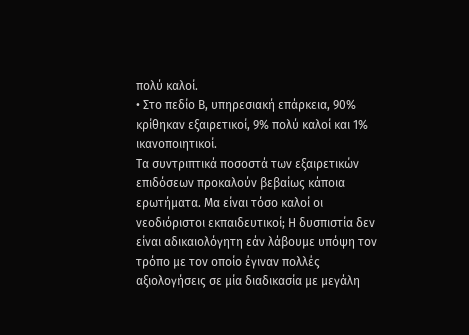πολύ καλοί.
• Στο πεδίο Β, υπηρεσιακή επάρκεια, 90% κρίθηκαν εξαιρετικοί, 9% πολύ καλοί και 1% ικανοποιητικοί.
Τα συντριπτικά ποσοστά των εξαιρετικών επιδόσεων προκαλούν βεβαίως κάποια ερωτήματα. Μα είναι τόσο καλοί οι νεοδιόριστοι εκπαιδευτικοί; Η δυσπιστία δεν είναι αδικαιολόγητη εάν λάβουμε υπόψη τον τρόπο με τον οποίο έγιναν πολλές αξιολογήσεις σε μία διαδικασία με μεγάλη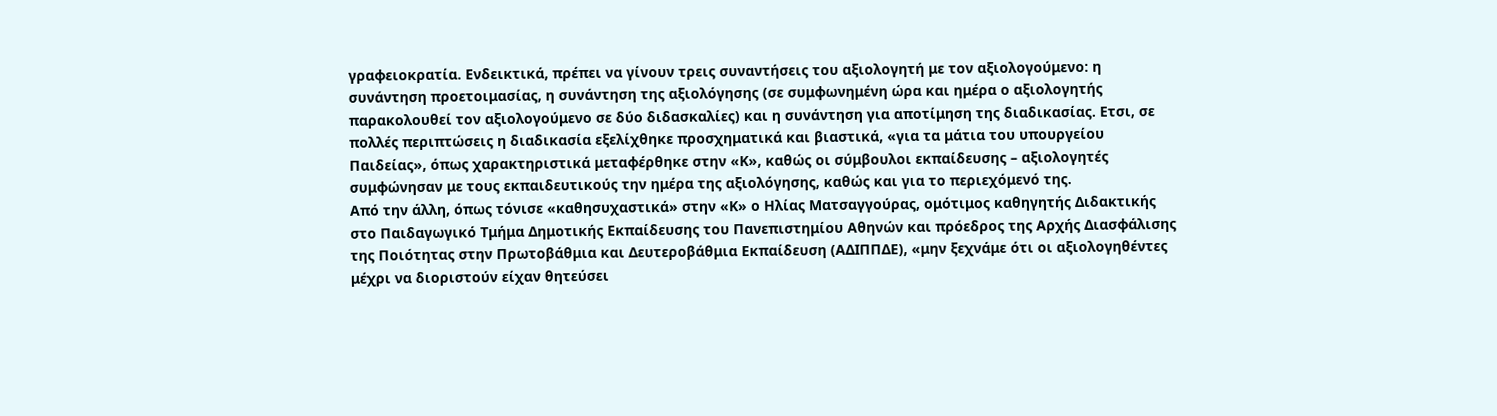γραφειοκρατία. Ενδεικτικά, πρέπει να γίνουν τρεις συναντήσεις του αξιολογητή με τον αξιολογούμενο: η συνάντηση προετοιμασίας, η συνάντηση της αξιολόγησης (σε συμφωνημένη ώρα και ημέρα ο αξιολογητής παρακολουθεί τον αξιολογούμενο σε δύο διδασκαλίες) και η συνάντηση για αποτίμηση της διαδικασίας. Ετσι, σε πολλές περιπτώσεις η διαδικασία εξελίχθηκε προσχηματικά και βιαστικά, «για τα μάτια του υπουργείου Παιδείας», όπως χαρακτηριστικά μεταφέρθηκε στην «Κ», καθώς οι σύμβουλοι εκπαίδευσης – αξιολογητές συμφώνησαν με τους εκπαιδευτικούς την ημέρα της αξιολόγησης, καθώς και για το περιεχόμενό της.
Από την άλλη, όπως τόνισε «καθησυχαστικά» στην «Κ» ο Ηλίας Ματσαγγούρας, ομότιμος καθηγητής Διδακτικής στο Παιδαγωγικό Τμήμα Δημοτικής Εκπαίδευσης του Πανεπιστημίου Αθηνών και πρόεδρος της Αρχής Διασφάλισης της Ποιότητας στην Πρωτοβάθμια και Δευτεροβάθμια Εκπαίδευση (ΑΔΙΠΠΔΕ), «μην ξεχνάμε ότι οι αξιολογηθέντες μέχρι να διοριστούν είχαν θητεύσει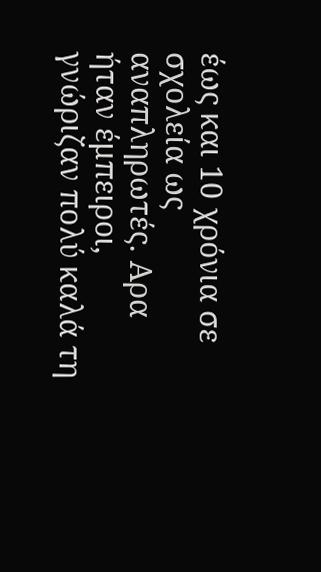έως και 10 χρόνια σε σχολεία ως αναπληρωτές. Αρα ήταν έμπειροι, γνώριζαν πολύ καλά τη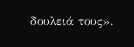δουλειά τους».